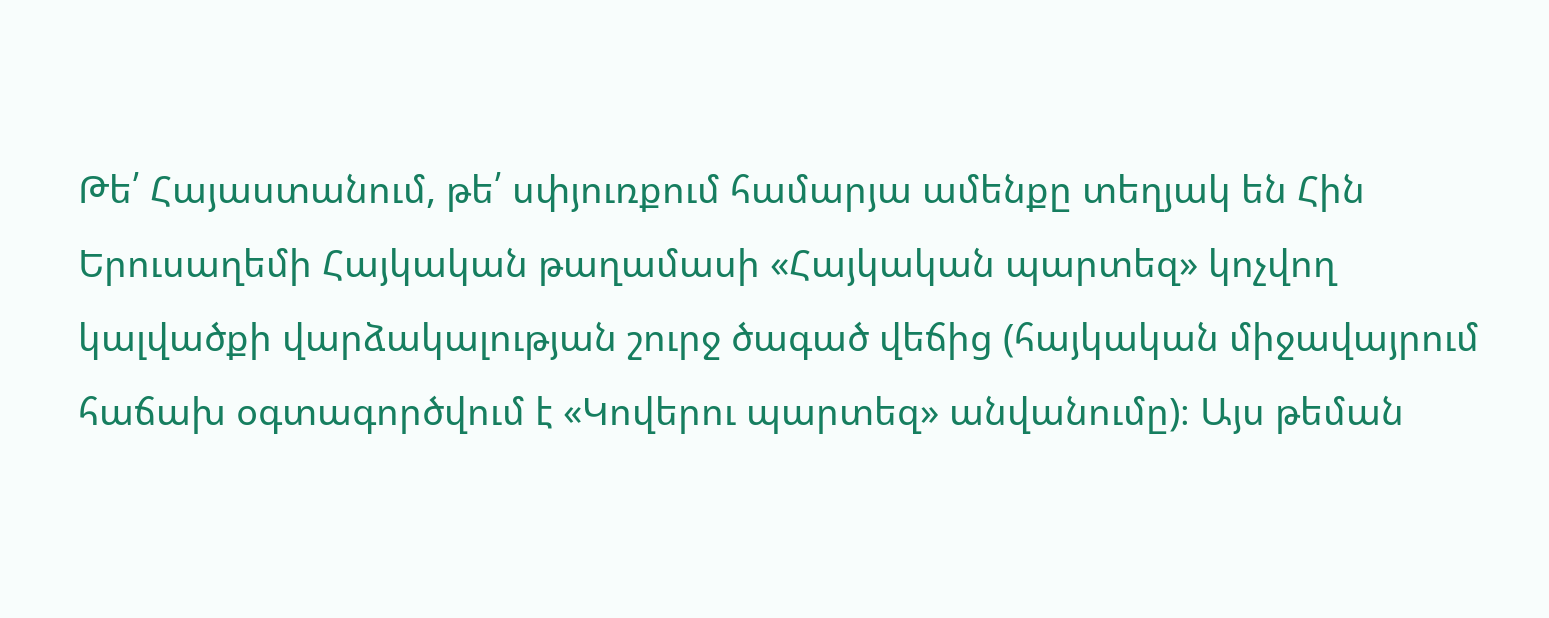Թե՛ Հայաստանում, թե՛ սփյուռքում համարյա ամենքը տեղյակ են Հին Երուսաղեմի Հայկական թաղամասի «Հայկական պարտեզ» կոչվող կալվածքի վարձակալության շուրջ ծագած վեճից (հայկական միջավայրում հաճախ օգտագործվում է «Կովերու պարտեզ» անվանումը)։ Այս թեման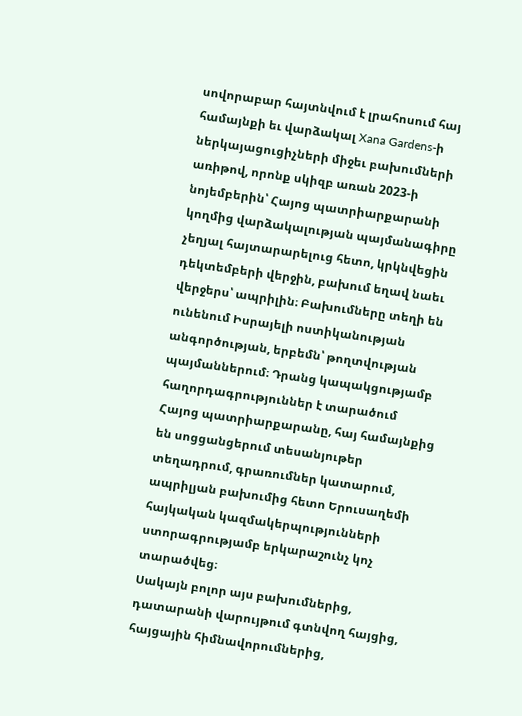սովորաբար հայտնվում է լրահոսում հայ համայնքի եւ վարձակալ Xana Gardens-ի ներկայացուցիչների միջեւ բախումների առիթով, որոնք սկիզբ առան 2023-ի նոյեմբերին՝ Հայոց պատրիարքարանի կողմից վարձակալության պայմանագիրը չեղյալ հայտարարելուց հետո, կրկնվեցին դեկտեմբերի վերջին, բախում եղավ նաեւ վերջերս՝ ապրիլին։ Բախումները տեղի են ունենում Իսրայելի ոստիկանության անգործության, երբեմն՝ թողտվության պայմաններում։ Դրանց կապակցությամբ հաղորդագրություններ է տարածում Հայոց պատրիարքարանը, հայ համայնքից են սոցցանցերում տեսանյութեր տեղադրում, գրառումներ կատարում, ապրիլյան բախումից հետո Երուսաղեմի հայկական կազմակերպությունների ստորագրությամբ երկարաշունչ կոչ տարածվեց։
Սակայն բոլոր այս բախումներից, դատարանի վարույթում գտնվող հայցից, հայցային հիմնավորումներից,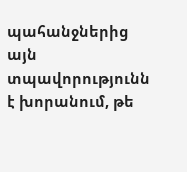պահանջներից այն տպավորությունն է խորանում, թե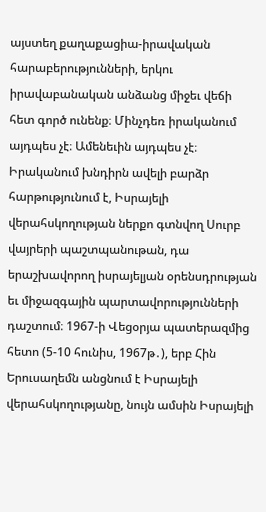այստեղ քաղաքացիա-իրավական հարաբերությունների, երկու իրավաբանական անձանց միջեւ վեճի հետ գործ ունենք։ Մինչդեռ իրականում այդպես չէ։ Ամենեւին այդպես չէ։
Իրականում խնդիրն ավելի բարձր հարթությունում է, Իսրայելի վերահսկողության ներքո գտնվող Սուրբ վայրերի պաշտպանութան, դա երաշխավորող իսրայելյան օրենսդրության եւ միջազգային պարտավորությունների դաշտում։ 1967-ի Վեցօրյա պատերազմից հետո (5-10 հունիս, 1967թ․), երբ Հին Երուսաղեմն անցնում է Իսրայելի վերահսկողությանը, նույն ամսին Իսրայելի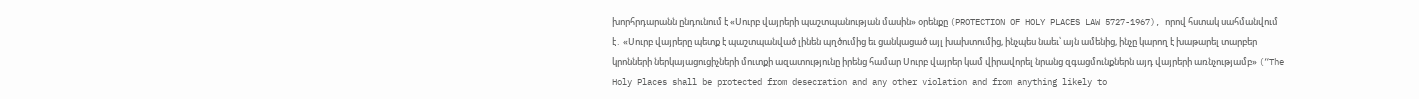խորհրդարանն ընդունում է «Սուրբ վայրերի պաշտպանության մասին» օրենքը (PROTECTION OF HOLY PLACES LAW 5727-1967), որով հստակ սահմանվում է․ «Սուրբ վայրերը պետք է պաշտպանված լինեն պղծումից եւ ցանկացած այլ խախտումից, ինչպես նաեւ՝ այն ամենից, ինչը կարող է խաթարել տարբեր կրոնների ներկայացուցիչների մուտքի ազատությունը իրենց համար Սուրբ վայրեր կամ վիրավորել նրանց զգացմունքներն այդ վայրերի առնչությամբ» (“The Holy Places shall be protected from desecration and any other violation and from anything likely to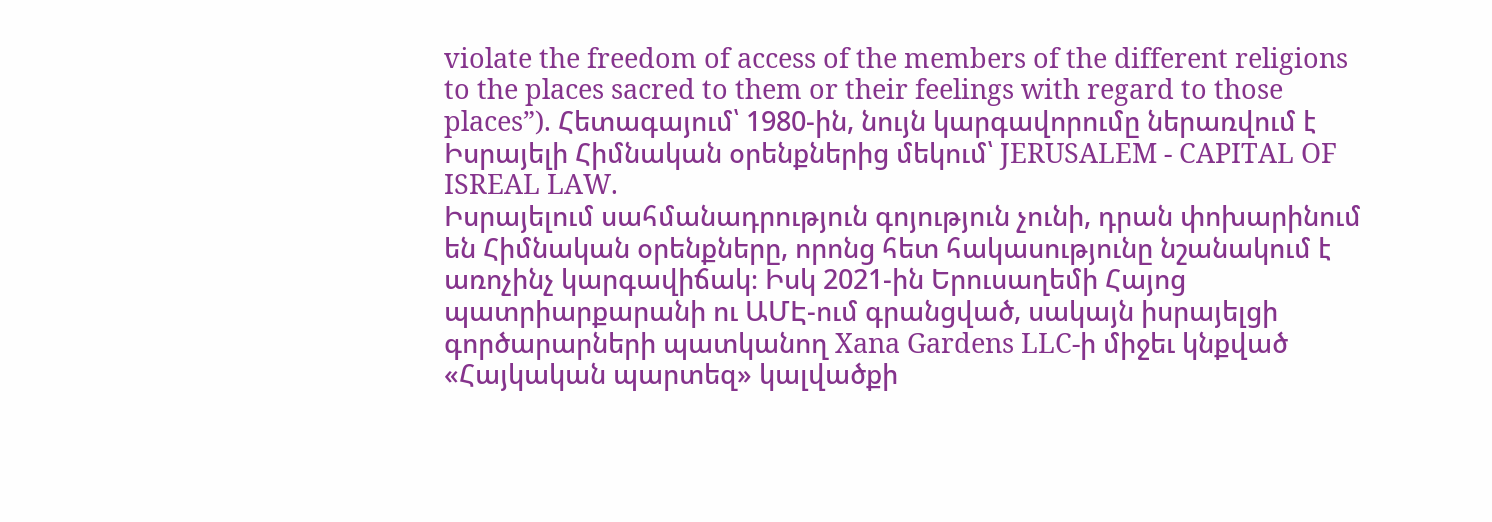violate the freedom of access of the members of the different religions to the places sacred to them or their feelings with regard to those places”). Հետագայում՝ 1980-ին, նույն կարգավորումը ներառվում է Իսրայելի Հիմնական օրենքներից մեկում՝ JERUSALEM - CAPITAL OF ISREAL LAW.
Իսրայելում սահմանադրություն գոյություն չունի, դրան փոխարինում են Հիմնական օրենքները, որոնց հետ հակասությունը նշանակում է առոչինչ կարգավիճակ։ Իսկ 2021-ին Երուսաղեմի Հայոց պատրիարքարանի ու ԱՄԷ-ում գրանցված, սակայն իսրայելցի գործարարների պատկանող Xana Gardens LLC-ի միջեւ կնքված «Հայկական պարտեզ» կալվածքի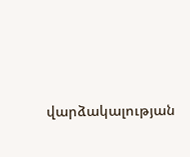վարձակալության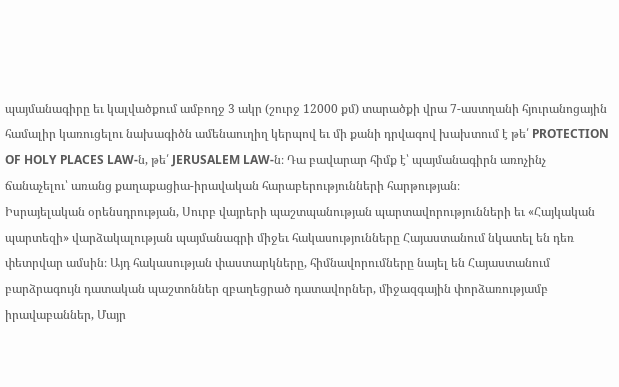պայմանագիրը եւ կալվածքում ամբողջ 3 ակր (շուրջ 12000 քմ) տարածքի վրա 7-աստղանի հյուրանոցային համալիր կառուցելու նախագիծն ամենաուղիղ կերպով եւ մի քանի դրվագով խախտում է թե՛ PROTECTION OF HOLY PLACES LAW-ն, թե՛ JERUSALEM LAW-ն։ Դա բավարար հիմք է՝ պայմանագիրն առոչինչ ճանաչելու՝ առանց քաղաքացիա-իրավական հարաբերությունների հարթության։
Իսրայելական օրենսդրության, Սուրբ վայրերի պաշտպանության պարտավորությունների եւ «Հայկական պարտեզի» վարձակալության պայմանագրի միջեւ հակասությունները Հայաստանում նկատել են դեռ փետրվար ամսին։ Այդ հակասության փաստարկները, հիմնավորումները նայել են Հայաստանում բարձրագույն դատական պաշտոններ զբաղեցրած դատավորներ, միջազգային փորձառությամբ իրավաբաններ, Մայր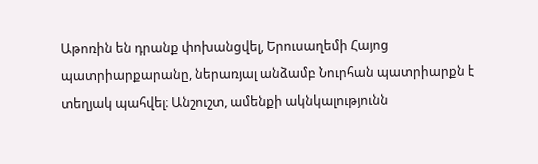Աթոռին են դրանք փոխանցվել, Երուսաղեմի Հայոց պատրիարքարանը, ներառյալ անձամբ Նուրհան պատրիարքն է տեղյակ պահվել։ Անշուշտ, ամենքի ակնկալությունն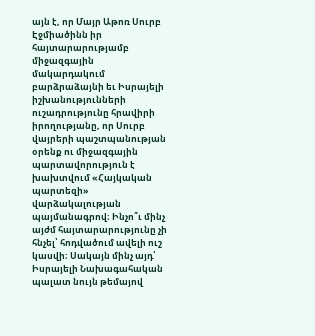այն է, որ Մայր Աթոռ Սուրբ Էջմիածինն իր հայտարարությամբ միջազգային մակարդակում բարձրաձայնի եւ Իսրայելի իշխանությունների ուշադրությունը հրավիրի իրողությանը, որ Սուրբ վայրերի պաշտպանության օրենք ու միջազգային պարտավորություն է խախտվում «Հայկական պարտեզի» վարձակալության պայմանագրով։ Ինչո՞ւ մինչ այժմ հայտարարությունը չի հնչել՝ հոդվածում ավելի ուշ կասվի։ Սակայն մինչ այդ՝ Իսրայելի Նախագահական պալատ նույն թեմայով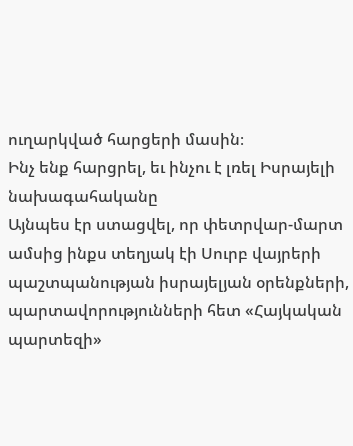ուղարկված հարցերի մասին։
Ինչ ենք հարցրել, եւ ինչու է լռել Իսրայելի նախագահականը
Այնպես էր ստացվել, որ փետրվար-մարտ ամսից ինքս տեղյակ էի Սուրբ վայրերի պաշտպանության իսրայելյան օրենքների, պարտավորությունների հետ «Հայկական պարտեզի»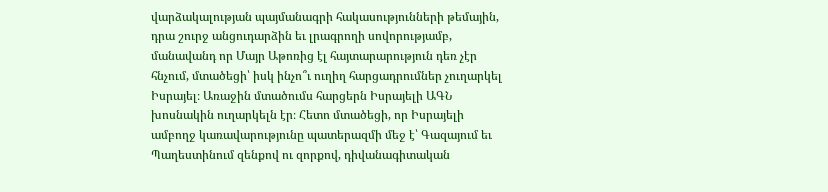վարձակալության պայմանագրի հակասությունների թեմային, դրա շուրջ անցուդարձին եւ լրագրողի սովորությամբ, մանավանդ որ Մայր Աթոռից էլ հայտարարություն դեռ չէր հնչում, մտածեցի՝ իսկ ինչո՞ւ ուղիղ հարցադրումներ չուղարկել Իսրայել։ Առաջին մտածումս հարցերն Իսրայելի ԱԳՆ խոսնակին ուղարկելն էր։ Հետո մտածեցի, որ Իսրայելի ամբողջ կառավարությունը պատերազմի մեջ է՝ Գազայում եւ Պաղեստինում զենքով ու զորքով, դիվանագիտական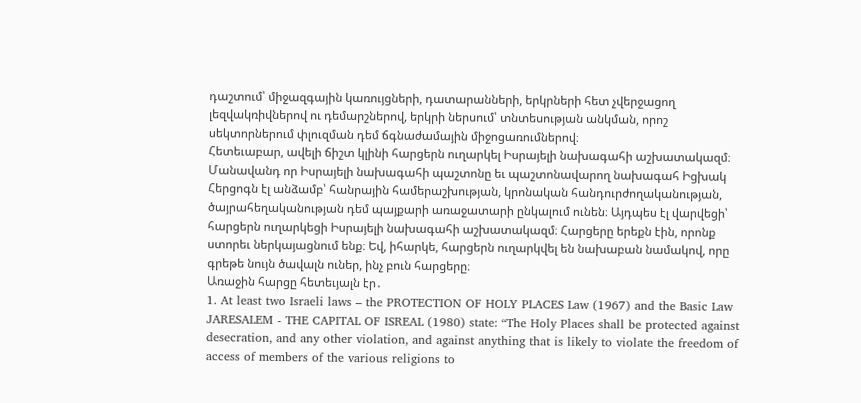դաշտում՝ միջազգային կառույցների, դատարանների, երկրների հետ չվերջացող լեզվակռիվներով ու դեմարշներով, երկրի ներսում՝ տնտեսության անկման, որոշ սեկտորներում փլուզման դեմ ճգնաժամային միջոցառումներով։
Հետեւաբար, ավելի ճիշտ կլինի հարցերն ուղարկել Իսրայելի նախագահի աշխատակազմ։ Մանավանդ որ Իսրայելի նախագահի պաշտոնը եւ պաշտոնավարող նախագահ Իցխակ Հերցոգն էլ անձամբ՝ հանրային համերաշխության, կրոնական հանդուրժողականության, ծայրահեղականության դեմ պայքարի առաջատարի ընկալում ունեն։ Այդպես էլ վարվեցի՝ հարցերն ուղարկեցի Իսրայելի նախագահի աշխատակազմ։ Հարցերը երեքն էին, որոնք ստորեւ ներկայացնում ենք։ Եվ, իհարկե, հարցերն ուղարկվել են նախաբան նամակով, որը գրեթե նույն ծավալն ուներ, ինչ բուն հարցերը։
Առաջին հարցը հետեւյալն էր․
1. At least two Israeli laws – the PROTECTION OF HOLY PLACES Law (1967) and the Basic Law JARESALEM - THE CAPITAL OF ISREAL (1980) state: “The Holy Places shall be protected against desecration, and any other violation, and against anything that is likely to violate the freedom of access of members of the various religions to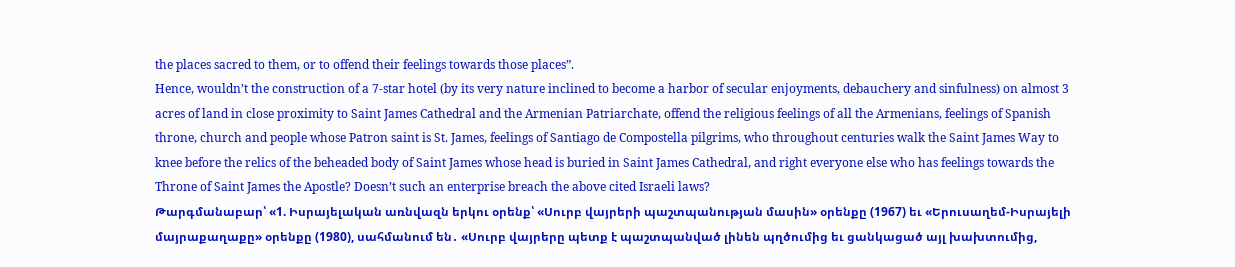the places sacred to them, or to offend their feelings towards those places”.
Hence, wouldn’t the construction of a 7-star hotel (by its very nature inclined to become a harbor of secular enjoyments, debauchery and sinfulness) on almost 3 acres of land in close proximity to Saint James Cathedral and the Armenian Patriarchate, offend the religious feelings of all the Armenians, feelings of Spanish throne, church and people whose Patron saint is St. James, feelings of Santiago de Compostella pilgrims, who throughout centuries walk the Saint James Way to knee before the relics of the beheaded body of Saint James whose head is buried in Saint James Cathedral, and right everyone else who has feelings towards the Throne of Saint James the Apostle? Doesn’t such an enterprise breach the above cited Israeli laws?
Թարգմանաբար՝ «1. Իսրայելական առնվազն երկու օրենք՝ «Սուրբ վայրերի պաշտպանության մասին» օրենքը (1967) եւ «Երուսաղեմ-Իսրայելի մայրաքաղաքը» օրենքը (1980), սահմանում են․ «Սուրբ վայրերը պետք է պաշտպանված լինեն պղծումից եւ ցանկացած այլ խախտումից,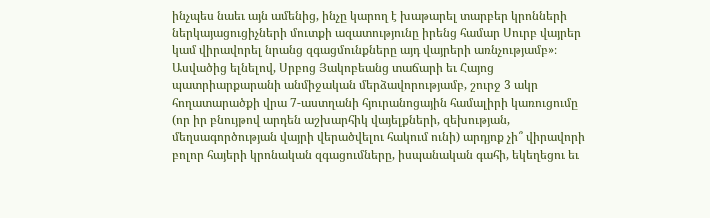ինչպես նաեւ այն ամենից, ինչը կարող է խաթարել տարբեր կրոնների ներկայացուցիչների մուտքի ազատությունը իրենց համար Սուրբ վայրեր կամ վիրավորել նրանց զգացմունքները այդ վայրերի առնչությամբ»։
Ասվածից ելնելով, Սրբոց Յակոբեանց տաճարի եւ Հայոց պատրիարքարանի անմիջական մերձավորությամբ, շուրջ 3 ակր հողատարածքի վրա 7-աստղանի հյուրանոցային համալիրի կառուցումը (որ իր բնույթով արդեն աշխարհիկ վայելքների, զեխության, մեղսագործության վայրի վերածվելու հակում ունի) արդյոք չի՞ վիրավորի բոլոր հայերի կրոնական զգացումները, իսպանական գահի, եկեղեցու եւ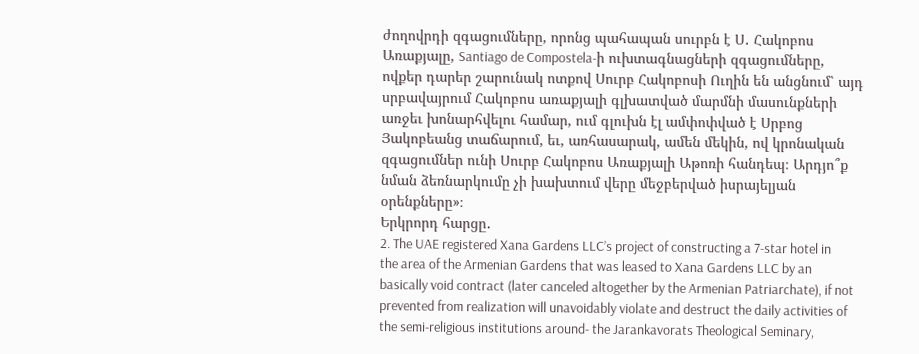ժողովրդի զգացումները, որոնց պահապան սուրբն է Ս․ Հակոբոս Առաքյալը, Santiago de Compostela-ի ուխտագնացների զգացումները, ովքեր դարեր շարունակ ոտքով Սուրբ Հակոբոսի Ուղին են անցնում՝ այդ սրբավայրում Հակոբոս առաքյալի գլխատված մարմնի մասունքների առջեւ խոնարհվելու համար, ում գլուխն էլ ամփոփված է Սրբոց Յակոբեանց տաճարում, եւ, առհասարակ, ամեն մեկին, ով կրոնական զգացումներ ունի Սուրբ Հակոբոս Առաքյալի Աթոռի հանդեպ։ Արդյո՞ք նման ձեռնարկումը չի խախտում վերը մեջբերված իսրայելյան օրենքները»։
Երկրորդ հարցը․
2. The UAE registered Xana Gardens LLC’s project of constructing a 7-star hotel in the area of the Armenian Gardens that was leased to Xana Gardens LLC by an basically void contract (later canceled altogether by the Armenian Patriarchate), if not prevented from realization will unavoidably violate and destruct the daily activities of the semi-religious institutions around- the Jarankavorats Theological Seminary,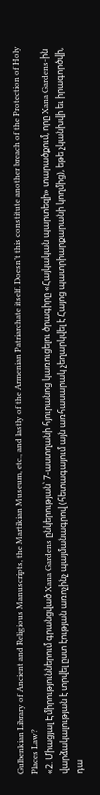Gulbenkian Library of Ancient and Religious Manuscripts, the Martikian Museum, etc., and lastly of the Armenian Patriarchate itself. Doesn’t this constitute another breach of the Protection of Holy Places Law?
«2. Միացյալ Էմիրություններում գրանցված Xana Gardens ընկերության՝ 7-աստղանի հյուրանոց կառուցելու ծրագիրը «Հայկական պարտեզի» տարածքում, որը Xana Gardens-ին վարձակալության է տրվել ըստ էության առոչինչ պայմանագրով (հետագայում այն առհասարակ չեղարկվել է Հայոց պատրիարքարանի կողմից), եթե չկանխվի եւ իրագործվի, դա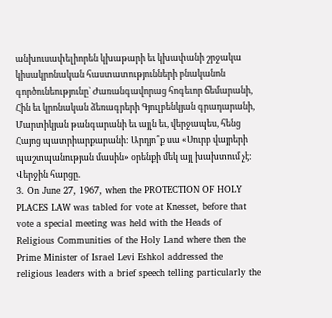անխուսափելիորեն կխաթարի եւ կխափանի շրջակա կիսակրոնական հաստատությունների բնականոն գործունեությունը` Ժառանգավորաց հոգեւոր ճեմարանի, Հին եւ կրոնական ձեռագրերի Գյուլբենկյան գրադարանի, Մարտիկյան թանգարանի եւ այլն եւ, վերջապես, հենց Հայոց պատրիարքարանի: Արդյո՞ք սա «Սուրբ վայրերի պաշտպանության մասին» օրենքի մեկ այլ խախտում չէ:
Վերջին հարցը․
3. On June 27, 1967, when the PROTECTION OF HOLY PLACES LAW was tabled for vote at Knesset, before that vote a special meeting was held with the Heads of Religious Communities of the Holy Land where then the Prime Minister of Israel Levi Eshkol addressed the religious leaders with a brief speech telling particularly the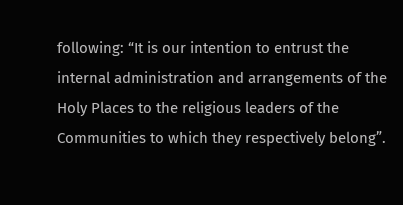following: “It is our intention to entrust the internal administration and arrangements of the Holy Places to the religious leaders օf the Communities to which they respectively belong”.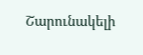Շարունակելի